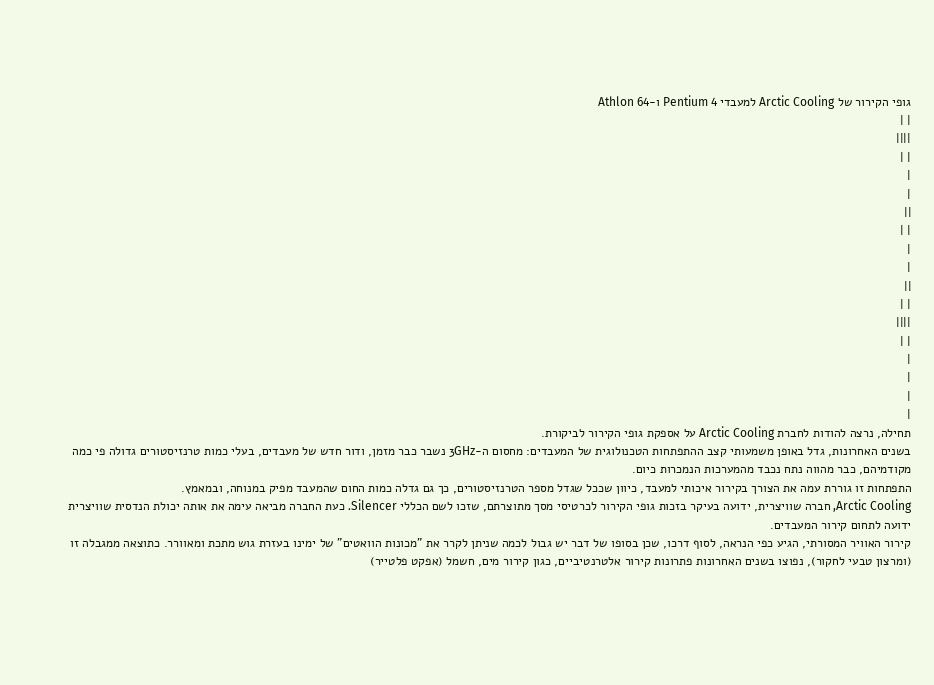גופי הקירור של Arctic Cooling למעבדי Pentium 4 ו-Athlon 64
| |
||||
| |
|
|
||
| |
|
|
||
| |
||||
| |
|
|
|
|
תחילה, נרצה להודות לחברת Arctic Cooling על אספקת גופי הקירור לביקורת.
בשנים האחרונות, גדל באופן משמעותי קצב ההתפתחות הטכנולוגית של המעבדים: מחסום ה-3GHz נשבר כבר מזמן, ודור חדש של מעבדים, בעלי כמות טרנזיסטורים גדולה פי כמה מקודמיהם, כבר מהווה נתח נכבד מהמערכות הנמכרות כיום.
התפתחות זו גוררת עמה את הצורך בקירור איכותי למעבד, כיוון שככל שגדל מספר הטרנזיסטורים, כך גם גדלה כמות החום שהמעבד מפיק במנוחה, ובמאמץ.
Arctic Cooling, חברה שוויצרית, ידועה בעיקר בזכות גופי הקירור לכרטיסי מסך מתוצרתם, שזכו לשם הכללי Silencer. כעת החברה מביאה עימה את אותה יכולת הנדסית שוויצרית ידועה לתחום קירור המעבדים.
קירור האוויר המסורתי, הגיע כפי הנראה, לסוף דרכו, שכן בסופו של דבר יש גבול לכמה שניתן לקרר את "מכונות הוואטים" של ימינו בעזרת גוש מתכת ומאוורר. כתוצאה ממגבלה זו (ומרצון טבעי לחקור), נפוצו בשנים האחרונות פתרונות קירור אלטרנטיביים, כגון קירור מים, חשמל (אפקט פלטייר)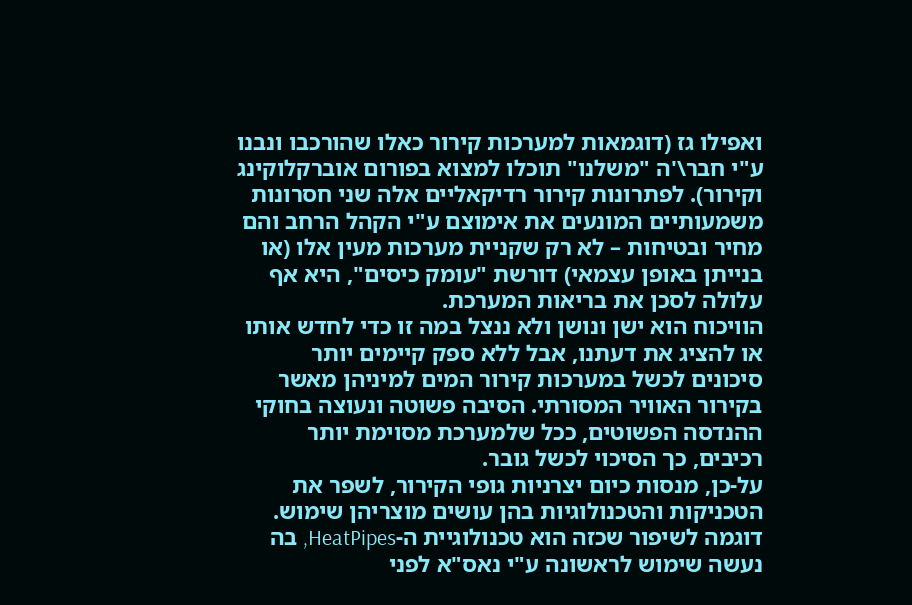ואפילו גז (דוגמאות למערכות קירור כאלו שהורכבו ונבנו ע"י חבר\'ה "משלנו" תוכלו למצוא בפורום אוברקלוקינג וקירור). לפתרונות קירור רדיקאליים אלה שני חסרונות משמעותיים המונעים את אימוצם ע"י הקהל הרחב והם מחיר ובטיחות – לא רק שקניית מערכות מעין אלו (או בנייתן באופן עצמאי) דורשת "עומק כיסים", היא אף עלולה לסכן את בריאות המערכת.
הוויכוח הוא ישן ונושן ולא ננצל במה זו כדי לחדש אותו או להציג את דעתנו, אבל ללא ספק קיימים יותר סיכונים לכשל במערכות קירור המים למיניהן מאשר בקירור האוויר המסורתי. הסיבה פשוטה ונעוצה בחוקי ההנדסה הפשוטים, ככל שלמערכת מסוימת יותר רכיבים, כך הסיכוי לכשל גובר.
על-כן, מנסות כיום יצרניות גופי הקירור, לשפר את הטכניקות והטכנולוגיות בהן עושים מוצריהן שימוש. דוגמה לשיפור שכזה הוא טכנולוגיית ה-HeatPipes, בה נעשה שימוש לראשונה ע"י נאס"א לפני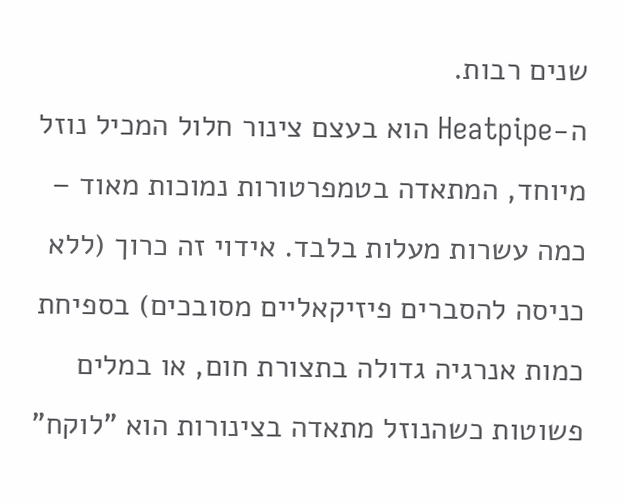שנים רבות.
ה-Heatpipe הוא בעצם צינור חלול המכיל נוזל מיוחד, המתאדה בטמפרטורות נמוכות מאוד – כמה עשרות מעלות בלבד. אידוי זה כרוך (ללא כניסה להסברים פיזיקאליים מסובכים) בספיחת כמות אנרגיה גדולה בתצורת חום, או במלים פשוטות כשהנוזל מתאדה בצינורות הוא "לוקח"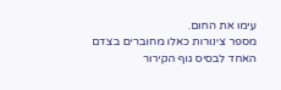עימו את החום.
מספר צינורות כאלו מחוברים בצדם האחד לבסיס גוף הקירור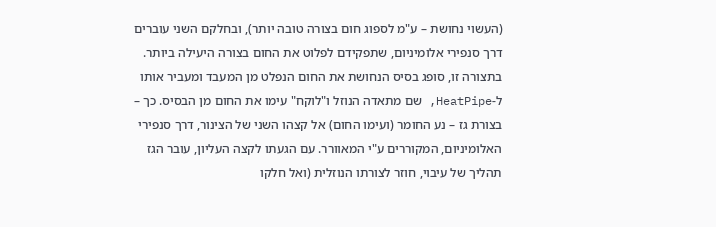(העשוי נחושת – ע"מ לספוג חום בצורה טובה יותר), ובחלקם השני עוברים דרך סנפירי אלומיניום, שתפקידם לפלוט את החום בצורה היעילה ביותר.
בתצורה זו, סופג בסיס הנחושת את החום הנפלט מן המעבד ומעביר אותו ל-HeatPipe, שם מתאדה הנוזל ו"לוקח" עימו את החום מן הבסיס. כך – בצורת גז – נע החומר (ועימו החום) אל קצהו השני של הצינור, דרך סנפירי האלומיניום, המקוררים ע"י המאוורר. עם הגעתו לקצה העליון, עובר הגז תהליך של עיבוי, חוזר לצורתו הנוזלית (ואל חלקו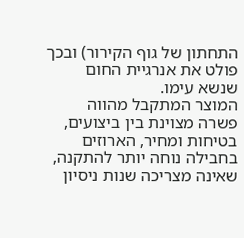התחתון של גוף הקירור) ובכך פולט את אנרגיית החום שנשא עימו.
המוצר המתקבל מהווה פשרה מצוינת בין ביצועים, בטיחות ומחיר, הארוזים בחבילה נוחה יותר להתקנה, שאינה מצריכה שנות ניסיון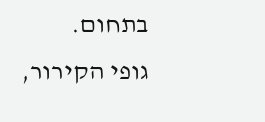בתחום.
גופי הקירור,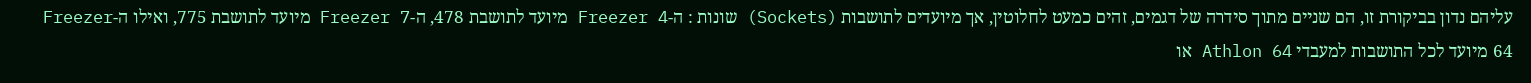עליהם נדון בביקורת זו, הם שניים מתוך סידרה של דגמים, זהים כמעט לחלוטין, אך מיועדים לתושבות (Sockets) שונות : ה-Freezer 4 מיועד לתושבת 478, ה-Freezer 7 מיועד לתושבת 775, ואילו ה-Freezer 64 מיועד לכל התושבות למעבדי Athlon 64 או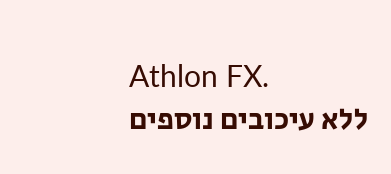Athlon FX.
ללא עיכובים נוספים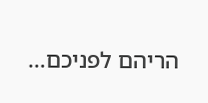הריהם לפניכם…